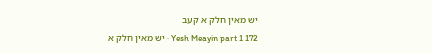יש מאין חלק א קעב
Yesh Meayin part 1 172 · יש מאין חלק א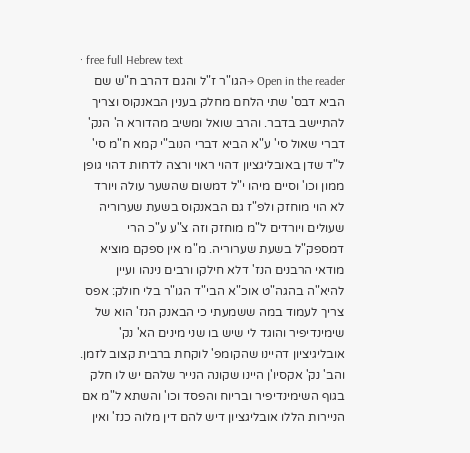· free full Hebrew text
Open in the reader →הגו"ר ז"ל והגם דהרב ח"ש שם הביא דבס' שתי הלחם מחלק בענין הבאנקוס וצריך להתיישב בדבר. והרב שואל ומשיב מהדורא ה' הנק' דברי שאול סי' ע"א הביא דברי הנוב"י קמא ח"מ סי' ל"ד שדן באובליגציון דהוי ראוי ורצה לדחות דהוי גופן ממון וכו' וסיים מיהו י"ל דמשום שהשער עולה ויורד לא הוי מוחזק ולפ"ז גם הבאנקוס בשעת שערוריה שעולים ויורדים ל"מ מוחזק וזה צ"ע ע"כ הרי דמספק"ל בשעת שערוריה. מ"מ אין ספקם מוציא מודאי הרבנים הנז' דלא חילקו ורבים נינהו ועיין להיא"ה בהגה"ט אוכ"א הבי"ד הגו"ר בלי חולק: אפס צריך לעמוד במה ששמעתי כי הבאנק הנז' הוא של שימינדיפיר והוגד לי שיש בו שני מינים הא' נק' אובליגיציון דהיינו שהקומפ' לוקחת ברבית קצוב לזמן. והב' נק' אקסיו'ן היינו שקונה הנייר שלהם יש לו חלק בגוף השימינדיפיר ובריוח והפסד וכו' והשתא ל"מ אם הניירות הללו אובליגציון דיש להם דין מלוה כנז' ואין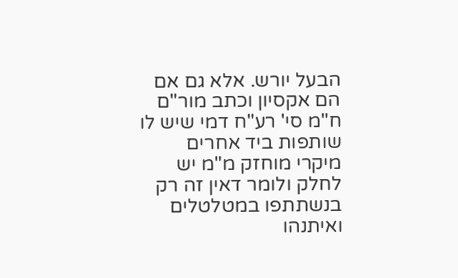הבעל יורש. אלא גם אם הם אקסיון וכתב מור"ם ח"מ סי' רע"ח דמי שיש לו שותפות ביד אחרים מיקרי מוחזק מ"מ יש לחלק ולומר דאין זה רק בנשתתפו במטלטלים ואיתנהו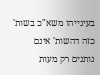בעינייהו משא"כ בשות' כזה דהשות' אינם נותנים רק מעות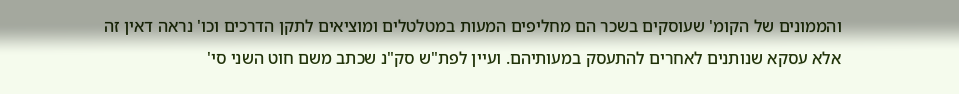והממונים של הקומ' שעוסקים בשכר הם מחליפים המעות במטלטלים ומוציאים לתקן הדרכים וכו' נראה דאין זה אלא עסקא שנותנים לאחרים להתעסק במעותיהם. ועיין לפת"ש סק"נ שכתב משם חוט השני סי'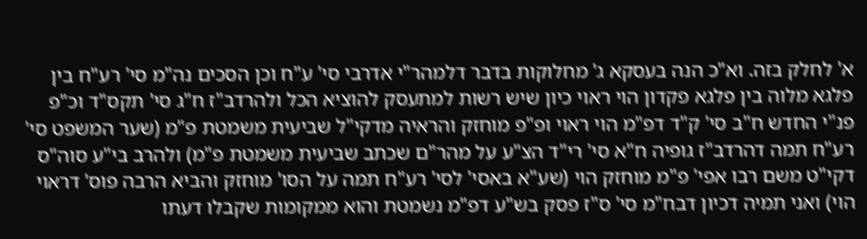א' לחלק בזה. וא"כ הנה בעסקא ג' מחלוקות בדבר דלמהר"י אדרבי סי' ע"ח וכן הסכים נה"מ סי' רע"ח בין פלגא מלוה בין פלגא פקדון הוי ראוי כיון שיש רשות למתעסק להוציא הכל ולהרדב"ז ח"ג סי' תקס"ד וכ"פ פנ"י החדש ח"ב סי' ק"ד דפ"מ הוי ראוי ופ"פ מוחזק והראיה מדקי"ל שביעית משמטת פ"מ (שער המשפט סי' רע"ח תמה דהרדב"ז גופיה ח"א סי' רי"ד הצ"ע על מהר"ם שכתב שביעית משמטת פ"מ) ולהרב בי"ע סוה"ס דקי"ט משם רבו אפי' פ"מ מוחזק הוי (שע"א באסי' לסי' רע"ח תמה על הסו' מוחזק והביא הרבה פוס' דראוי הוי) ואני תמיה דכיון דבח"מ סי' ס"ז פסק בש"ע דפ"מ נשמטת והוא ממקומות שקבלו דעתו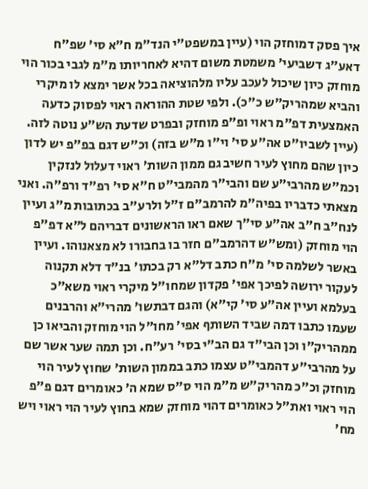איך פסק דמוחזק הוי (עיין במשפט"י הנד"מ ח"א סי' שפ"ח דאע"ג דשביעי' משמטת משום דהיא לאחריותו מ"מ לגבי בכור הוי מוחזק כיון שיכול לעכב עליו מלהוציאה בכל אשר ימצא לו מיקרי והביא שמהריק"ש כ"כ). ולפי שטת ההוראה ראוי לפסוק כדעה האמצעית דפ"מ ראוי ופ"פ מוחזק ובפרט שדעת הש"ע נוטה לזה. (עיין לשביו"ט אה"ע סי' וי"ו מ"ש בזה) וכ"ש דגם בפ"פ יש לדון כיון שהם מחוץ לעיר חשיב גם ממון השות' ראוי דעלול לנזקין וכמ"ש מהרבי"ע שם והבי"ר מהמבי"ט ח"א סי' רפ"ד ורפ"ה. ואני מצאתי כדבריו בפיה"מ להרמב"ם ז"ל ולרע"ב בכתובות מ"ג ועיין לנח"ב ח"ב אה"ע סי"ך שאם ראו הראשונים דבריהם ל"א דפ"פ הוי מוחזק (ומש"ש דהרמב"ם חזר בו בחבורו לא מצאנוהו. ועיין באשר לשלמה סי' מ"ח כתב דל"א רק בכתו' בנ"ד דלא תקנוה לעקור ירושה לפיכך אפי' פקדון שמחו"ל מיקרי ראוי משא"כ בעלמא ועיין אה"ע סי' קי"א) והגם דבתשו' מהרי"א והרבנים שעמו כתבו דמה שביד השותף אפי' מחו"ל הוי מוחזק והביאו כן ממהריק"ו וכן הבי"ד גם הב"י בסי' רע"ח. וכן תמה שער אשר שם על מהרבי"ע דהמבי"ט עצמו כתב בממון השות' שחוץ לעיר הוי מוחזק וכ"כ מהריק"ש מ"מ הוי ס"ס שמא ה' כאומרים דגם פ"פ הוי ראוי ואת"ל כאומרים דהוי מוחזק שמא בחוץ לעיר הוי ראוי ויש מח'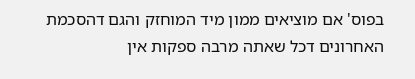בפוס' אם מוציאים ממון מיד המוחזק והגם דהסכמת האחרונים דכל שאתה מרבה ספקות אין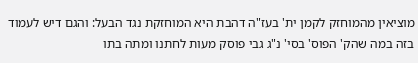מוציאין מהמוחזק לקמן ית' בעז"ה דהבת היא המוחזקת נגד הבעל: והגם דיש לעמוד בזה במה שהק' הפוס' בסי' נ"ג גבי פוסק מעות לחתנו ומתה בתו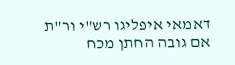דאמאי איפליגו רש"י ור"ת אם גובה החתן מכח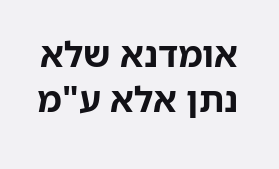אומדנא שלא נתן אלא ע"מ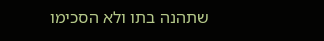שתהנה בתו ולא הסכימו